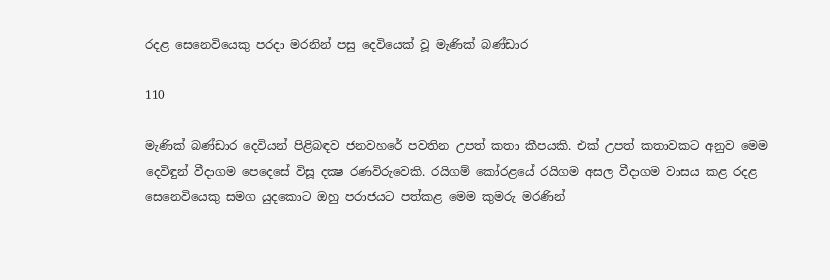රදළ සෙනෙවියෙකු පරදා මරනින් පසු දෙවියෙක් වූ මැණික් බණ්ඩාර

110

මැණික් බණ්ඩාර දෙවියන් පිළිබඳව ජනවහරේ පවතින උපත් කතා කීපයකි. එක් උපත් කතාවකට අනුව මෙම දෙවිඳුන් වීදාගම පෙදෙසේ විසූ දක්‍ෂ රණවිරුවෙකි. රයිගම් කෝරළයේ රයිගම අසල වීදාගම වාසය කළ රදළ සෙනෙවියෙකු සමග යුදකොට ඔහු පරාජයට පත්කළ මෙම කුමරු මරණින්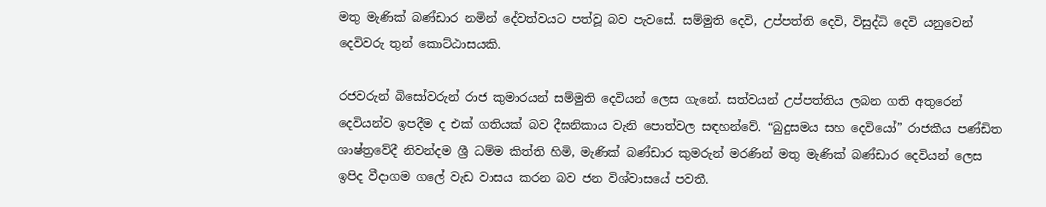මතු මැණික් බණ්ඩාර නමින් දේවත්වයට පත්වූ බව පැවසේ. සම්මුති දෙවි, උප්පත්ති දෙවි, විසුද්ධි දෙවි යනුවෙන් දෙවිවරු තුන් කොට්ඨාසයකි.

රජවරුන් බිසෝවරුන් රාජ කුමාරයන් සම්මුති දෙවියන් ලෙස ගැනේ. සත්වයන් උප්පත්තිය ලබන ගති අතුරෙන් දෙවියන්ව ඉපදීම ද එක් ගතියක් බව දීඝනිකාය වැනි පොත්වල සඳහන්වේ. “බුදුසමය සහ දෙවියෝ” රාජකීය පණ්ඩිත ශාෂ්ත්‍රවේදී නිවන්දම ශ්‍රී ධම්ම කිත්ති හිමි, මැණික් බණ්ඩාර කුමරුන් මරණින් මතු මැණික් බණ්ඩාර දෙවියන් ලෙස ඉපිද වීදාගම ගලේ වැඩ වාසය කරන බව ජන විශ්වාසයේ පවතී.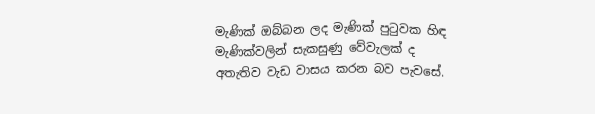මැණික් ඔබ්බන ලද මැණික් පුටුවක හිඳ මැණික්වලින් සැකසුණු වේවැලක් ද අතැතිව වැඩ වාසය කරන බව පැවසේ.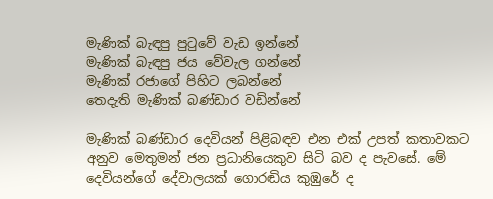මැණික් බැඳපු පුටුවේ වැඩ ඉන්නේ
මැණික් බැඳපු ජය වේවැල ගන්නේ
මැණික් රජාගේ පිහිට ලබන්නේ
තෙදැති මැණික් බණ්ඩාර වඩින්නේ

මැණික් බණ්ඩාර දෙවියන් පිළිබඳව එන එක් උපත් කතාවකට අනුව මෙතුමන් ජන ප්‍රධානියෙකුව සිටි බව ද පැවසේ. මේ දෙවියන්ගේ දේවාලයක් ගොරඬිය කුඹුරේ ද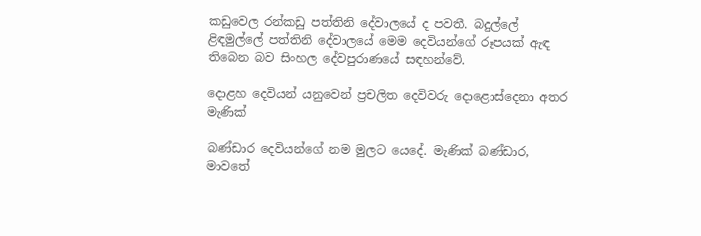කඩුවෙල රන්කඩු පත්තිනි දේවාලයේ ද පවතී. බදුල්ලේ ළිඳමුල්ලේ පත්තිනි දේවාලයේ මෙම දෙවියන්ගේ රූපයක් ඇඳ තිබෙන බව සිංහල දේවපුරාණයේ සඳහන්වේ.

දොළහ දෙවියන් යනුවෙන් ප්‍රචලිත දෙවිවරු දොළොස්දෙනා අතර මැණික්

බණ්ඩාර දෙවියන්ගේ නම මුලට යෙදේ. මැණික් බණ්ඩාර, මාවතේ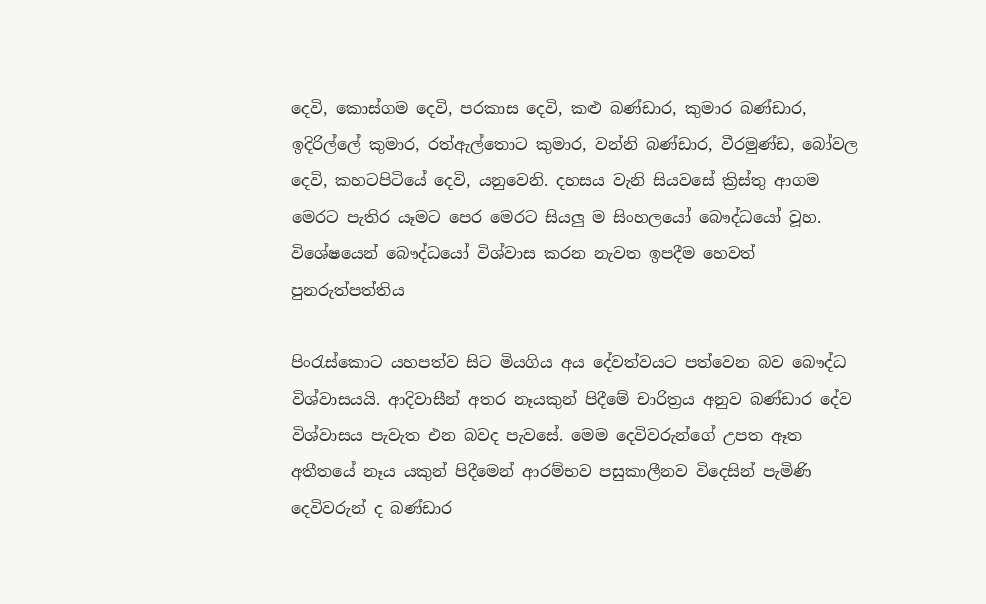දෙවි, කොස්ගම දෙවි, පරකාස දෙවි, කළු බණ්ඩාර, කුමාර බණ්ඩාර, ඉදිරිල්ලේ කුමාර, රත්ඇල්තොට කුමාර, වන්නි බණ්ඩාර, වීරමුණ්ඩ, බෝවල දෙවි, කහටපිටියේ දෙවි, යනුවෙනි. දහසය වැනි සියවසේ ක්‍රිස්තු ආගම මෙරට පැතිර යෑමට පෙර මෙරට සියලු ම සිංහලයෝ බෞද්ධයෝ වූහ. විශේෂයෙන් බෞද්ධයෝ විශ්වාස කරන නැවත ඉපදීම හෙවත් පුනරුත්පත්තිය

පිංරැස්කොට යහපත්ව සිට මියගිය අය දේවත්වයට පත්වෙන බව බෞද්ධ විශ්වාසයයි. ආදිවාසීන් අතර නෑයකුන් පිදීමේ චාරිත්‍රය අනුව බණ්ඩාර දේව විශ්වාසය පැවැත එන බවද පැවසේ. මෙම දෙවිවරුන්ගේ උපත ඈත අතීතයේ නෑය යකුන් පිදීමෙන් ආරම්භව පසුකාලීනව විදෙසින් පැමිණි දෙවිවරුන් ද බණ්ඩාර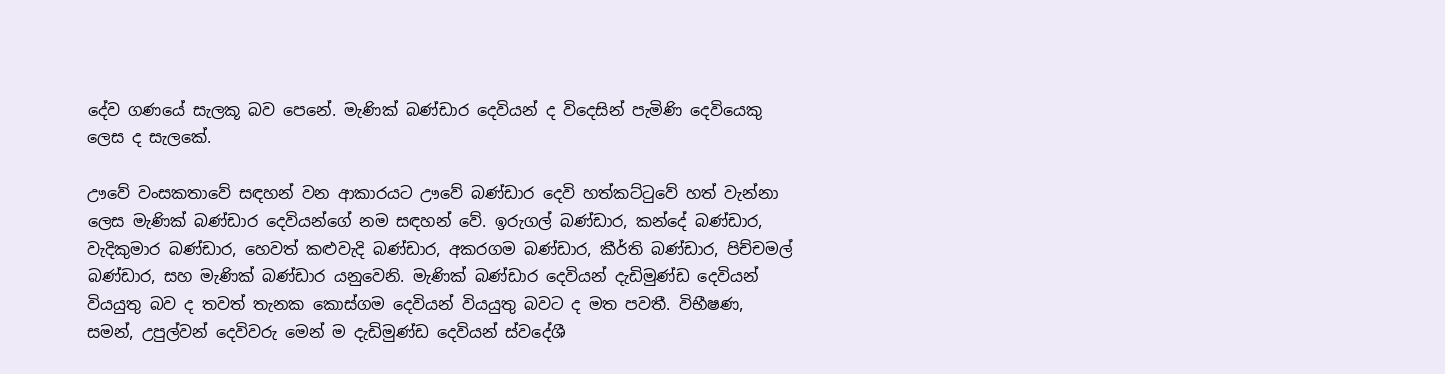දේව ගණයේ සැලකූ බව පෙනේ. මැණික් බණ්ඩාර දෙවියන් ද විදෙසින් පැමිණි දෙවියෙකු ලෙස ද සැලකේ.

ඌවේ වංසකතාවේ සඳහන් වන ආකාරයට ඌවේ බණ්ඩාර දෙවි හත්කට්ටුවේ හත් වැන්නා ලෙස මැණික් බණ්ඩාර දෙවියන්ගේ නම සඳහන් වේ. ඉරුගල් බණ්ඩාර, කන්දේ බණ්ඩාර, වැදිකුමාර බණ්ඩාර, හෙවත් කළුවැදි බණ්ඩාර, අකරගම බණ්ඩාර, කීර්ති බණ්ඩාර, පිච්චමල් බණ්ඩාර, සහ මැණික් බණ්ඩාර යනුවෙනි. මැණික් බණ්ඩාර දෙවියන් දැඩිමුණ්ඩ දෙවියන් වියයුතු බව ද තවත් තැනක කොස්ගම දෙවියන් වියයුතු බවට ද මත පවතී. විභීෂණ, සමන්, උපුල්වන් දෙවිවරු මෙන් ම දැඩිමුණ්ඩ දෙවියන් ස්වදේශී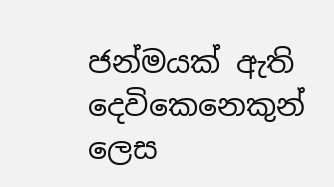ජන්මයක් ඇති දෙවිකෙනෙකුන් ලෙස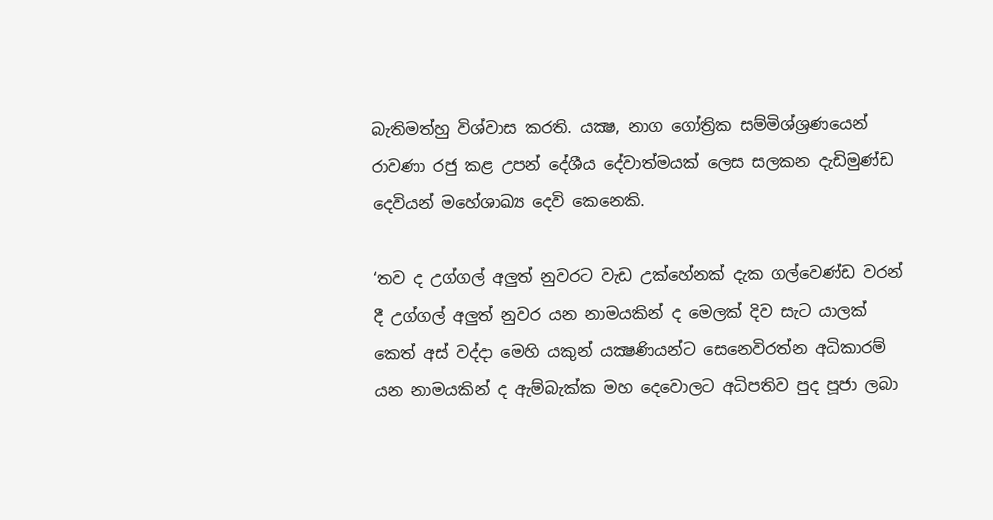බැතිමත්හු විශ්වාස කරති. යක්‍ෂ, නාග ගෝත්‍රික සම්මිශ්ශ්‍රණයෙන් රාවණා රජු කළ උපන් දේශීය දේවාත්මයක් ලෙස සලකන දැඩිමුණ්ඩ දෙවියන් මහේශාඛ්‍ය දෙවි කෙනෙකි.

‘තව ද උග්ගල් අලුත් නුවරට වැඩ උක්හේනක් දැක ගල්වෙණ්ඩ වරන් දී උග්ගල් අලුත් නුවර යන නාමයකින් ද මෙලක් දිව සැට යාලක් කෙත් අස් වද්දා මෙහි යකුන් යක්‍ෂණියන්ට සෙනෙවිරත්න අධිකාරම් යන නාමයකින් ද ඇම්බැක්ක මහ දෙවොලට අධිපතිව පුද පූජා ලබා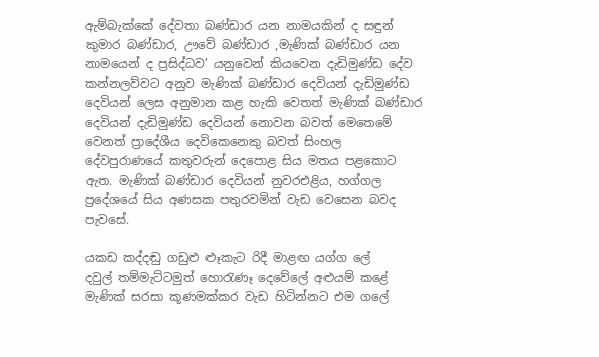ඇම්බැක්කේ දේවතා බණ්ඩාර යන නාමයකින් ද සඳුන් කුමාර බණ්ඩාර, ඌවේ බණ්ඩාර ,මැණික් බණ්ඩාර යන නාමයෙන් ද ප්‍රසිද්ධව’ යනුවෙන් කියවෙන දැඩිමුණ්ඩ දේව කන්නලව්වට අනුව මැණික් බණ්ඩාර දෙවියන් දැඩිමුණ්ඩ දෙවියන් ලෙස අනුමාන කළ හැකි වෙතත් මැණික් බණ්ඩාර දෙවියන් දැඩිමුණ්ඩ දෙවියන් නොවන බවත් මෙතෙමේ වෙනත් ප්‍රාදේශීය දෙවිකෙනෙකු බවත් සිංහල දේවපුරාණයේ කතුවරුන් දෙපොළ සිය මතය පළකොට ඇත. මැණික් බණ්ඩාර දෙවියන් නුවරඑළිය, හග්ගල ප්‍රදේශයේ සිය අණසක පතුරවමින් වැඩ වෙසෙන බවද පැවසේ.

යකඩ කද්දඬු ගඩුළු ළුෑකැට රිදී මාළඟ යග්ග ලේ
දවුල් තම්මැට්ටමුත් හොරැණෑ දෙවේලේ අළුයම් කළේ
මැණික් සරසා කූණමක්කර වැඩ හිටින්නට එම ගලේ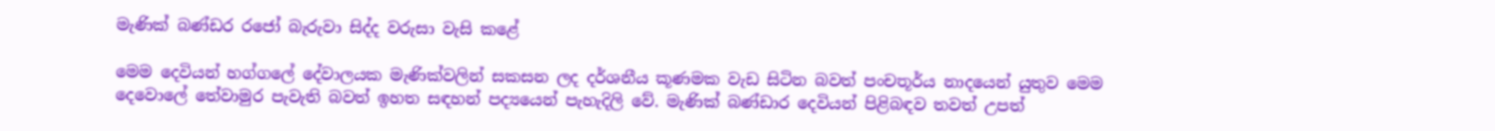මැණික් බණ්ඩර රජෝ බැරුවා සිද්ද වරුසා වැසි කළේ

මෙම දෙවියන් හග්ගලේ දේවාලයක මැණික්වලින් සකසන ලද දර්ශනීය කූණමක වැඩ සිටින බවත් පංචතූර්ය නාදයෙන් යුතුව මෙම දෙවොලේ තේවාමුර පැවැති බවත් ඉහත සඳහන් පද්‍යයෙන් පැහැදිලි වේ. මැණික් බණ්ඩාර දෙවියන් පිළිබඳව තවත් උපත්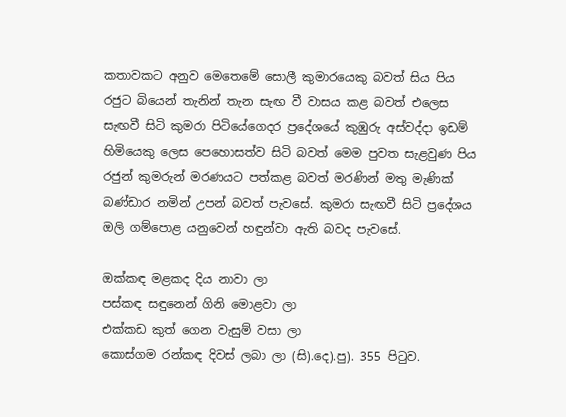කතාවකට අනුව මෙතෙමේ සොලී කුමාරයෙකු බවත් සිය පිය රජුට බියෙන් තැනින් තැන සැඟ වී වාසය කළ බවත් එලෙස සැඟවී සිටි කුමරා පිටියේගෙදර ප්‍රදේශයේ කුඹුරු අස්වද්දා ඉඩම් හිමියෙකු ලෙස පෙහොසත්ව සිටි බවත් මෙම පුවත සැළවුණ පිය රජුන් කුමරුන් මරණයට පත්කළ බවත් මරණින් මතු මැණික් බණ්ඩාර නමින් උපන් බවත් පැවසේ. කුමරා සැඟවී සිටි ප්‍රදේශය ඔලි ගම්පොළ යනුවෙන් හඳුන්වා ඇති බවද පැවසේ.

ඔක්කඳ මළකද දිය නාවා ලා
පස්කඳ සඳුනෙන් ගිනි මොළවා ලා
එක්කඩ කුත් ගෙන වැසුම් වසා ලා
කොස්ගම රන්කඳ දිවස් ලබා ලා (සි).දෙ).පු). 355 පිටුව.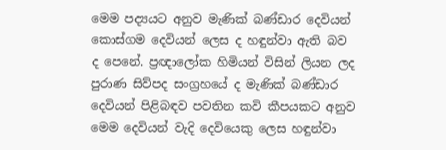මෙම පද්‍යයට අනුව මැණික් බණ්ඩාර දෙවියන් කොස්ගම දෙවියන් ලෙස ද හඳුන්වා ඇති බව ද පෙනේ. ප්‍රඥාලෝක හිමියන් විසින් ලියන ලද පුරාණ සිව්පද සංග්‍රහයේ ද මැණික් බණ්ඩාර දෙවියන් පිළිබඳව පවතින කවි කීපයකට අනුව මෙම දෙවියන් වැදි දෙවියෙකු ලෙස හඳුන්වා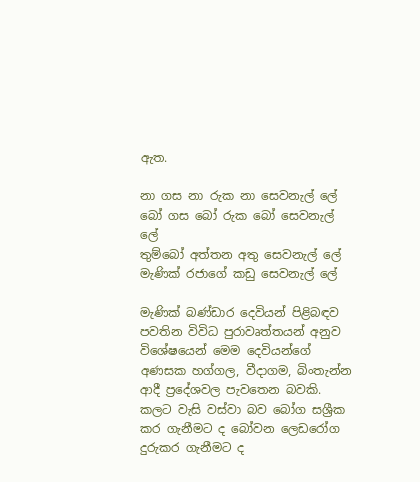ඇත.

නා ගස නා රුක නා සෙවනැල් ලේ
බෝ ගස බෝ රුක බෝ සෙවනැල් ලේ
තුම්බෝ අත්තන අතු සෙවනැල් ලේ
මැණික් රජාගේ කඩු සෙවනැල් ලේ

මැණික් බණ්ඩාර දෙවියන් පිළිබඳව පවතින විවිධ පුරාවෘත්තයන් අනුව විශේෂයෙන් මෙම දෙවියන්ගේ අණසක හග්ගල, වීදාගම, බිංතැන්න ආදී ප්‍රදේශවල පැවතෙන බවකි. කලට වැසි වස්වා බව බෝග සශ්‍රීක කර ගැනීමට ද බෝවන ලෙඩරෝග දුරුකර ගැනීමට ද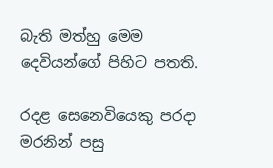බැති මත්හු මෙම දෙවියන්ගේ පිහිට පතති.

රදළ සෙනෙවියෙකු පරදා මරනින් පසු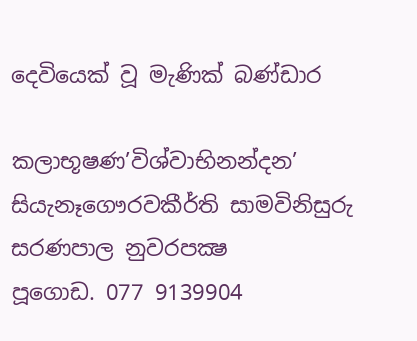දෙවියෙක් වූ මැණික් බණ්ඩාර

කලාභූෂණ’විශ්වාභිනන්දන’
සියැනෑගෞරවකීර්ති සාමවිනිසුරු
සරණපාල නුවරපක්‍ෂ
පූගොඩ. 077 9139904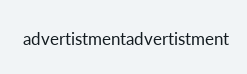advertistmentadvertistment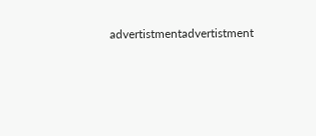advertistmentadvertistment